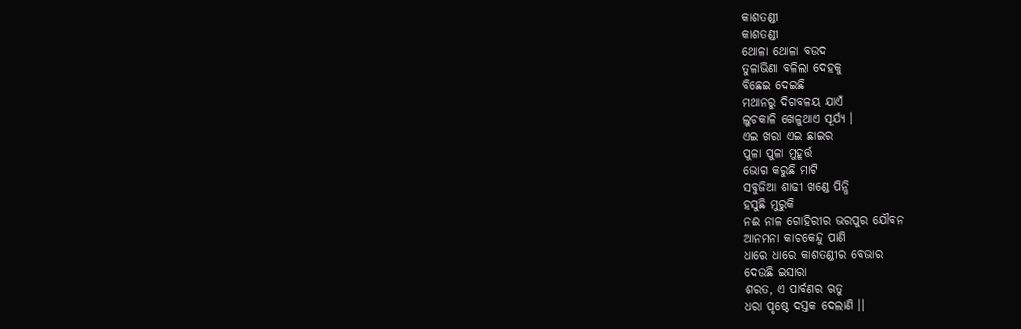କାଶତଣ୍ଡୀ
କାଶତଣ୍ଡୀ
ଥୋଳା ଥୋଳା ବଉଦ
ତୁଳାଭିଣା ବଳିଲା ଦେହକୁ
ବିଛେଇ ଦେଇଛି
ମଥାନରୁ ଦିଗବଳୟ ଯାଏଁ
ଲୁଚକାଳି ଖେଳୁଥାଏ ସୂର୍ଯ୍ୟ ।
ଏଇ ଖରା ଏଇ ଛାଇର
ପୁଳା ପୁଳା ମୁହୂର୍ତ୍ତ
ଭୋଗ କରୁଛି ମାଟି
ସବୁଜିଆ ଶାଢୀ ଖଣ୍ଡେ ପିନ୍ଧି
ହସୁଛି ମୁରୁକି
ନଈ ନାଳ ଗୋହିରୀର ଭରପୁର ଯୌବନ
ଆନମନା କାଚକେନ୍ଦୁ ପାଣି
ଧାରେ ଧାରେ କାଶତଣ୍ଡୀର ବେଭାର
ଦେଉଛି ଇସାରା
ଶରତ, ଏ ପାର୍ବଣର ଋତୁ
ଧରା ପୃଷ୍ଠେ ଦସ୍ତକ ଦେଲାଣି ।।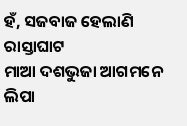ହଁ, ସଜବାଜ ହେଲାଣି ରାସ୍ତାଘାଟ
ମାଆ ଦଶଭୁଜା ଆଗମନେ
ଲିପା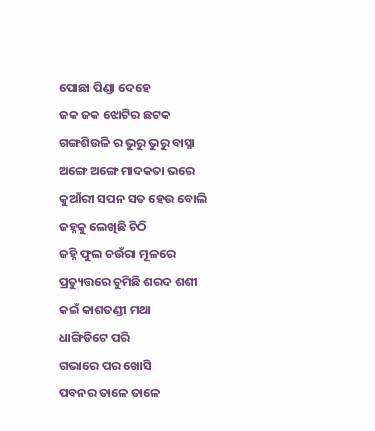ପୋଛା ପିଣ୍ଡା ଦେହେ
ଜକ ଜକ ଝୋଟିର ଛଟକ
ଗଙ୍ଗଶିଉଳି ର ଭୁରୁ ଭୁରୁ ବାସ୍ନା
ଅଙ୍ଗେ ଅଙ୍ଗେ ମାଦକତା ଭରେ
କୁଆଁରୀ ସପନ ସତ ହେଉ ବୋଲି
ଜହ୍ନକୁ ଲେଖିଛି ଚିଠି
ଜହ୍ନି ଫୁଲ ଚଉଁରା ମୂଳରେ
ପ୍ରତ୍ୟୁତ୍ତରେ ଚୁମିଛି ଶରଦ ଶଶୀ
କଇଁ କାଶତଣ୍ଡୀ ମଥା
ଧାଙ୍ଗିଡିଟେ ପରି
ଗଭାରେ ପର ଖୋସି
ପବନର ତାଳେ ତାଳେ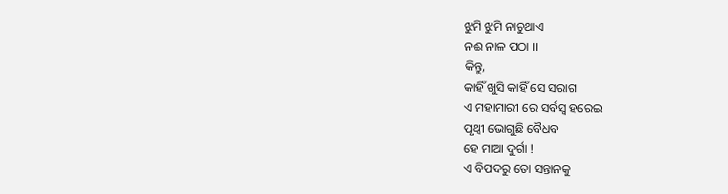ଝୁମି ଝୁମି ନାଚୁଥାଏ
ନଈ ନାଳ ପଠା ।।
କିନ୍ତୁ,
କାହିଁ ଖୁସି କାହିଁ ସେ ସରାଗ
ଏ ମହାମାରୀ ରେ ସର୍ବସ୍ୱ ହରେଇ
ପୃଥ୍ୱୀ ଭୋଗୁଛି ବୈଧବ
ହେ ମାଆ ଦୁର୍ଗା !
ଏ ବିପଦରୁ ତୋ ସନ୍ତାନକୁ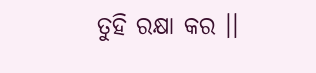ତୁହି ରକ୍ଷା କର ।।